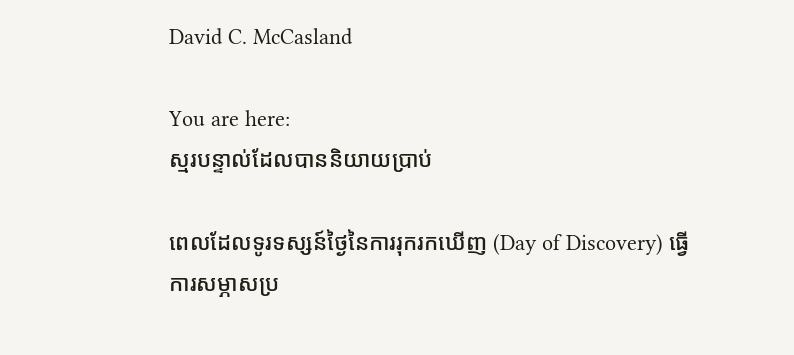David C. McCasland

You are here:
ស្មរបន្ទាល់ដែលបាននិយាយប្រាប់

ពេលដែលទូរទស្សន៍ថ្ងៃនៃការរុករកឃើញ (Day of Discovery) ធ្វើការសម្ភាសប្រ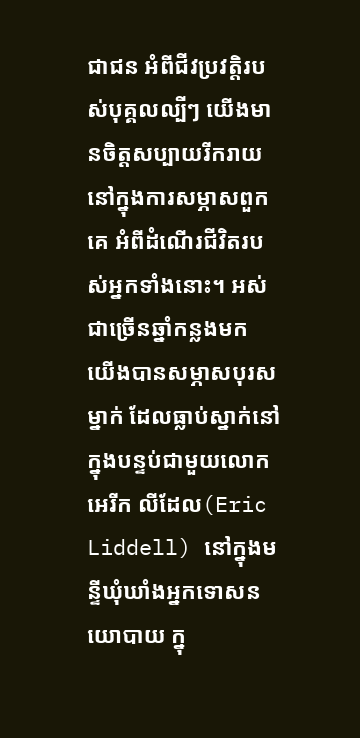ជាជន អំពីជីវប្រវត្តិរបស់បុគ្គលល្បីៗ យើងមានចិត្តសប្បាយរីករាយ នៅក្នុងការសម្ភាសពួកគេ អំពីដំណើរជីវិតរបស់អ្នកទាំងនោះ។ អស់ជាច្រើនឆ្នាំកន្លងមក យើងបានសម្ភាសបុរសម្នាក់ ដែលធ្លាប់ស្នាក់នៅ ក្នុងបន្ទប់ជាមួយលោក អេរីក លីដែល(Eric Liddell) នៅក្នុងមន្ទីឃុំឃាំងអ្នកទោសនយោបាយ ក្នុ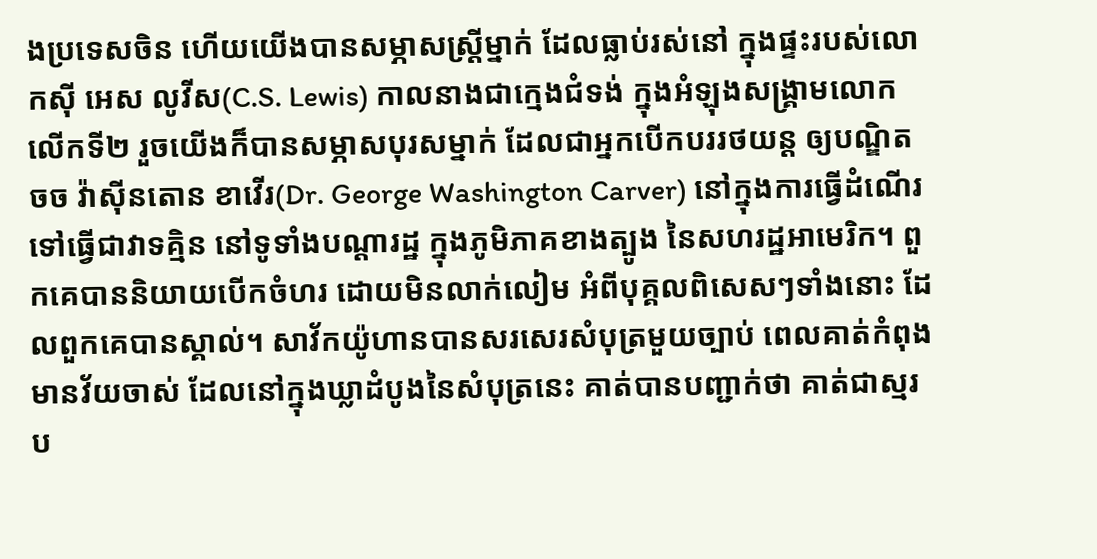ងប្រទេសចិន ហើយយើងបានសម្ភាសស្រ្តីម្នាក់ ដែលធ្លាប់រស់នៅ ក្នុងផ្ទះរបស់លោកស៊ី អេស លូវីស(C.S. Lewis) កាលនាងជាក្មេងជំទង់ ក្នុងអំឡុងសង្គ្រាមលោកលើកទី២ រួចយើងក៏បានសម្ភាសបុរសម្នាក់ ដែលជាអ្នកបើកបររថយន្ត ឲ្យបណ្ឌិត ចច វ៉ាស៊ីនតោន ខាវើរ(Dr. George Washington Carver) នៅក្នុងការធ្វើដំណើរ ទៅធ្វើជាវាទគ្មិន នៅទូទាំងបណ្តារដ្ឋ ក្នុងភូមិភាគខាងត្បូង នៃសហរដ្ឋអាមេរិក។ ពួកគេបាននិយាយបើកចំហរ ដោយមិនលាក់លៀម អំពីបុគ្គលពិសេសៗទាំងនោះ ដែលពួកគេបានស្គាល់។ សាវ័កយ៉ូហានបានសរសេរសំបុត្រមួយច្បាប់ ពេលគាត់កំពុងមានវ័យចាស់ ដែលនៅក្នុងឃ្លាដំបូងនៃសំបុត្រនេះ គាត់បានបញ្ជាក់ថា គាត់ជាស្មរប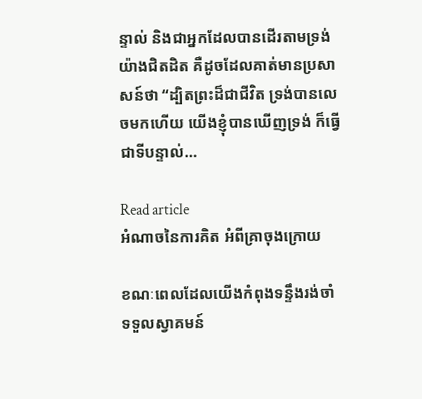ន្ទាល់ និងជាអ្នកដែលបានដើរតាមទ្រង់យ៉ាងជិតដិត គឺដូចដែលគាត់មានប្រសាសន៍ថា “ដ្បិតព្រះដ៏ជាជីវិត ទ្រង់បានលេចមកហើយ យើងខ្ញុំបានឃើញទ្រង់ ក៏ធ្វើជាទីបន្ទាល់…

Read article
អំណាចនៃការគិត អំពីគ្រាចុងក្រោយ

ខណៈពេលដែលយើងកំពុងទន្ទឹងរង់ចាំទទួលស្វាគមន៍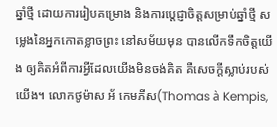ឆ្នាំថ្មី ដោយការរៀបគម្រោង និងការប្តេជ្ញាចិត្តសម្រាប់ឆ្នាំថ្មី សម្លេងនៃអ្នកកោតខ្លាចព្រះ នៅសម័យមុន បានលើកទឹកចិត្តយើង ឲ្យគិតអំពីការអ្វីដែលយើងមិនចង់គិត គឺសេចក្តីស្លាប់របស់យើង។ លោកថូម៉ាស អ័ កេមភីស(Thomas à Kempis,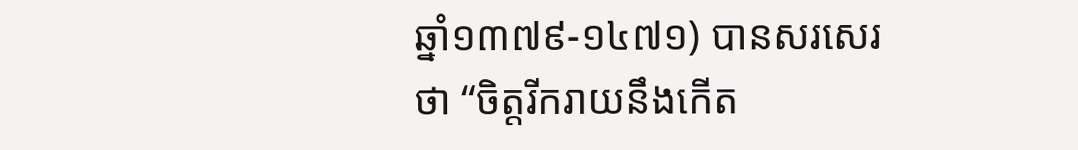ឆ្នាំ១៣៧៩-១៤៧១) បានសរសេរថា “ចិត្តរីករាយនឹងកើត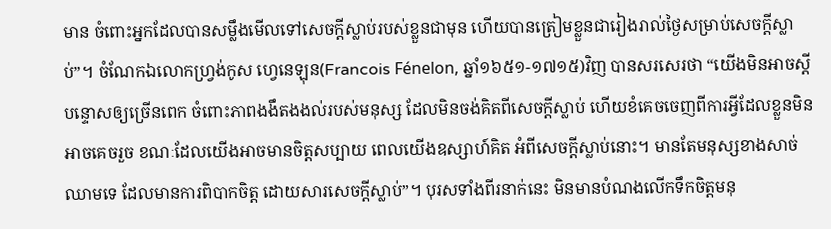មាន ចំពោះអ្នកដែលបានសម្លឹងមើលទៅសេចក្តីស្លាប់របស់ខ្លួនជាមុន ហើយបានត្រៀមខ្លួនជារៀងរាល់ថ្ងៃសម្រាប់សេចក្តីស្លាប់”។ ចំណែកឯលោកហ្រ្វង់កូស ហ្វេនេឡុន(Francois Fénelon, ឆ្នាំ១៦៥១-១៧១៥)វិញ បានសរសេរថា “យើងមិនអាចស្តីបន្ទោសឲ្យច្រើនពេក ចំពោះភាពងងឹតងងល់របស់មនុស្ស ដែលមិនចង់គិតពីសេចក្តីស្លាប់ ហើយខំគេចចេញពីការអ្វីដែលខ្លួនមិនអាចគេចរួច ខណៈដែលយើងអាចមានចិត្តសប្បាយ ពេលយើងឧស្សាហ៍គិត អំពីសេចក្តីស្លាប់នោះ។ មានតែមនុស្សខាងសាច់ឈាមទេ ដែលមានការពិបាកចិត្ត ដោយសារសេចក្តីស្លាប់”។ បុរសទាំងពីរនាក់នេះ មិនមានបំណងលើកទឹកចិត្តមនុ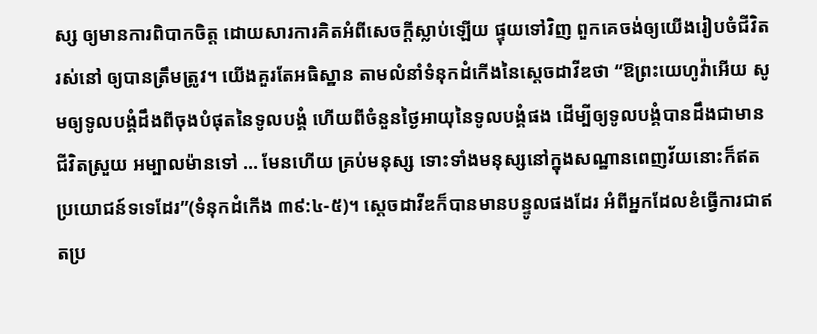ស្ស ឲ្យមានការពិបាកចិត្ត ដោយសារការគិតអំពីសេចក្តីស្លាប់ឡើយ ផ្ទុយទៅវិញ ពួកគេចង់ឲ្យយើងរៀបចំជីវិតរស់នៅ ឲ្យបានត្រឹមត្រូវ។ យើងគួរតែអធិស្ឋាន តាមលំនាំទំនុកដំកើងនៃស្តេចដាវីឌថា “ឱព្រះយេហូវ៉ាអើយ សូមឲ្យទូលបង្គំដឹងពីចុងបំផុតនៃទូលបង្គំ ហើយពីចំនួនថ្ងៃអាយុនៃទូលបង្គំផង ដើម្បីឲ្យទូលបង្គំបានដឹងជាមានជីវិតស្រួយ អម្បាលម៉ានទៅ … មែនហើយ គ្រប់មនុស្ស ទោះទាំងមនុស្សនៅក្នុងសណ្ឋានពេញវ័យនោះក៏ឥតប្រយោជន៍ទទេដែរ”(ទំនុកដំកើង ៣៩:៤-៥)។ ស្តេចដាវីឌក៏បានមានបន្ទូលផងដែរ អំពីអ្នកដែលខំធ្វើការជាឥតប្រ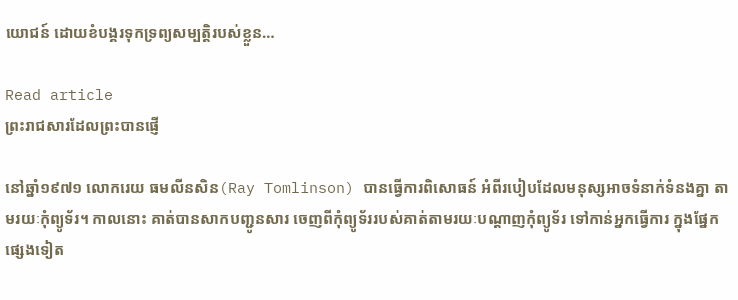យោជន៍ ដោយខំបង្គរទុកទ្រព្យសម្បត្តិរបស់ខ្លួន…

Read article
ព្រះរាជសារដែលព្រះបានផ្ញើ

នៅឆ្នាំ១៩៧១ លោករេយ ធមលីនសិន(Ray Tomlinson) បានធ្វើការពិសោធន៍ អំពីរបៀបដែលមនុស្សអាចទំនាក់ទំនងគ្នា តាមរយៈកុំព្យូទ័រ។ កាលនោះ គាត់បានសាកបញ្ជូនសារ ចេញពីកុំព្យូទ័ររបស់គាត់តាមរយៈបណ្តាញកុំព្យូទ័រ ទៅកាន់អ្នកធ្វើការ ក្នុងផ្នែកផ្សេងទៀត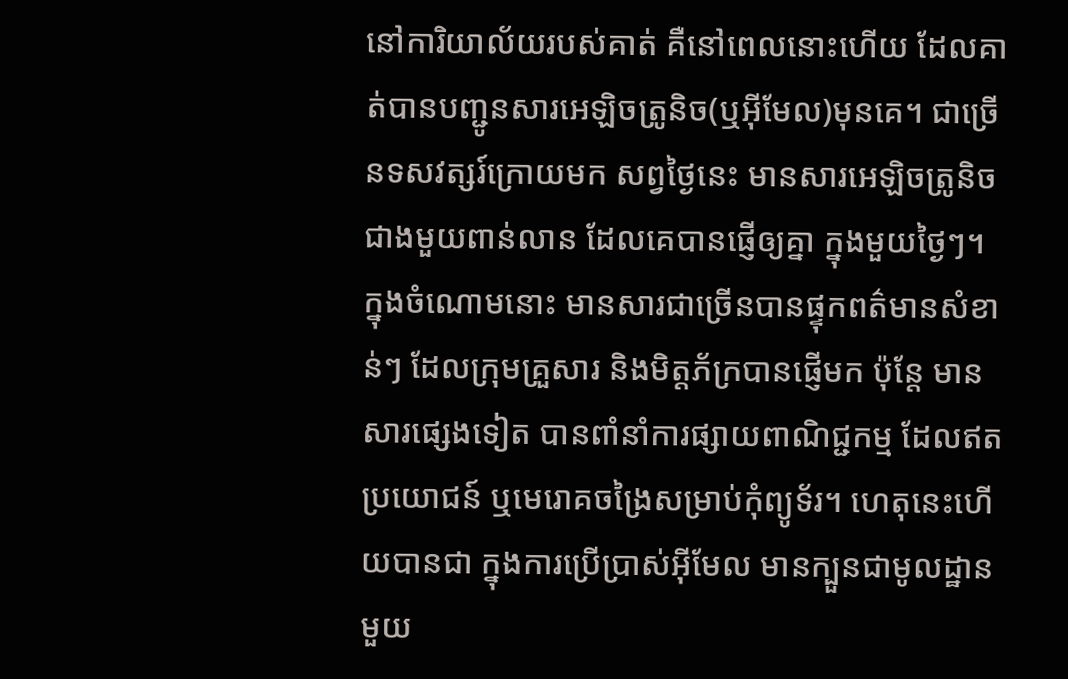នៅការិយាល័យរបស់គាត់ គឺនៅពេលនោះហើយ ដែលគាត់បានបញ្ជូនសារអេឡិចត្រូនិច(ឬអ៊ីមែល)មុនគេ។ ជាច្រើនទសវត្សរ៍ក្រោយមក សព្វថ្ងៃនេះ មានសារអេឡិចត្រូនិចជាងមួយពាន់លាន ដែលគេបានផ្ញើឲ្យគ្នា ក្នុងមួយថ្ងៃៗ។ ក្នុងចំណោមនោះ មានសារជាច្រើនបានផ្ទុកពត៌មានសំខាន់ៗ ដែលក្រុមគ្រួសារ និងមិត្តភ័ក្របានផ្ញើមក ប៉ុន្តែ មានសារផ្សេងទៀត បានពាំនាំការផ្សាយពាណិជ្ជកម្ម ដែលឥតប្រយោជន៍ ឬមេរោគចង្រៃសម្រាប់កុំព្យូទ័រ។ ហេតុនេះហើយបានជា ក្នុងការប្រើប្រាស់អ៊ីមែល មានក្បួនជាមូលដ្ឋានមួយ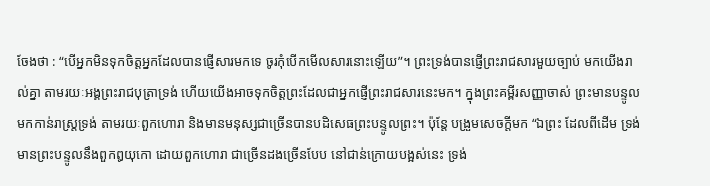ចែងថា : “បើអ្នកមិនទុកចិត្តអ្នកដែលបានផ្ញើសារមកទេ ចូរកុំបើកមើលសារនោះឡើយ”។ ព្រះទ្រង់បានផ្ញើព្រះរាជសារមួយច្បាប់ មកយើងរាល់គ្នា តាមរយៈអង្គព្រះរាជបុត្រាទ្រង់ ហើយយើងអាចទុកចិត្តព្រះដែលជាអ្នកផ្ញើព្រះរាជសារនេះមក។ ក្នុងព្រះគម្ពីរសញ្ញាចាស់ ព្រះមានបន្ទូលមកកាន់រាស្រ្តទ្រង់ តាមរយៈពួកហោរា និងមានមនុស្សជាច្រើនបានបដិសេធព្រះបន្ទូលព្រះ។ ប៉ុន្តែ បង្រួមសេចក្តីមក “ឯព្រះ ដែលពីដើម ទ្រង់មានព្រះបន្ទូលនឹងពួកឰយុកោ ដោយពួកហោរា ជាច្រើនដងច្រើនបែប នៅជាន់ក្រោយបង្អស់នេះ ទ្រង់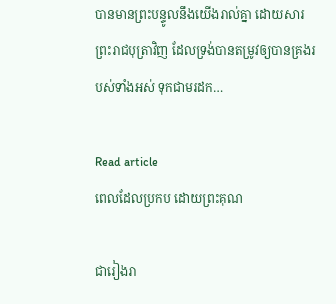បានមានព្រះបន្ទូលនឹងយើងរាល់គ្នា ដោយសារព្រះរាជបុត្រាវិញ ដែលទ្រង់បានតម្រូវឲ្យបានគ្រងរបស់ទាំងអស់ ទុកជាមរដក…

Read article
ពេលដែលប្រកប ដោយព្រះគុណ

ជារៀងរា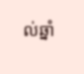ល់ឆ្នាំ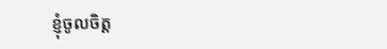ខ្ញុំចូលចិត្ត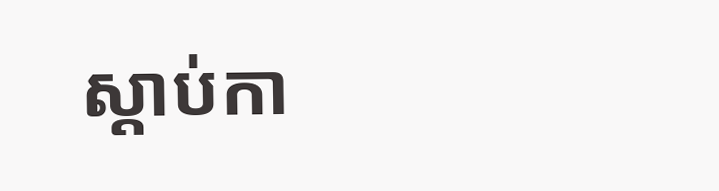ស្តាប់កា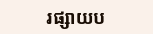រផ្សាយប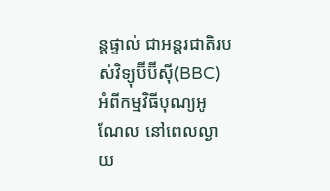ន្តផ្ទាល់ ជាអន្តរជាតិរបស់វិទ្យុប៊ីប៊ីស៊ី(BBC) អំពីកម្មវិធីបុណ្យអូណែល នៅពេលល្ងាយ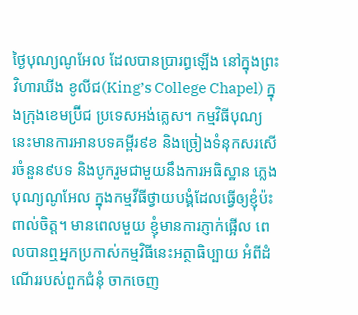ថ្ងៃបុណ្យណូអែល ដែលបានប្រារព្ធឡើង នៅក្នុងព្រះវិហារឃីង ខូលីជ(King’s College Chapel) ក្នុងក្រុងខេមប្រ៊ីជ ប្រទេសអង់គ្លេស។ កម្មវិធីបុណ្យនេះមានការអានបទគម្ពីរ៩ខ និងច្រៀងទំនុកសរសើរចំនួន៩បទ និងបូករួមជាមួយនឹងការអធិស្ឋាន ភ្លេងបុណ្យណូអែល ក្នុងកម្មវីធីថ្វាយបង្គំដែលធ្វើឲ្យខ្ញុំប៉ះពាល់ចិត្ត។ មានពេលមួយ ខ្ញុំមានការភ្ញាក់ផ្អើល ពេលបានឮអ្នកប្រកាស់កម្មវិធីនេះអត្ថាធិប្បាយ អំពីដំណើររបស់ពួកជំនុំ ចាកចេញ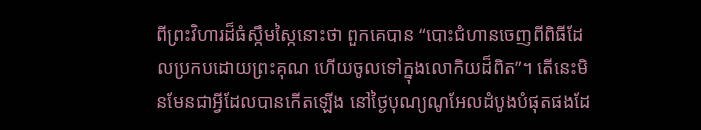ពីព្រះវិហារដ៏ធំស្កឹមស្កៃនោះថា ពួកគេបាន “បោះជំហានចេញពីពិធីដែលប្រកបដោយព្រះគុណ ហើយចូលទៅក្នុងលោកិយដ៏ពិត”។ តើនេះមិនមែនជាអ្វីដែលបានកើតឡើង នៅថ្ងៃបុណ្យណូអែលដំបូងបំផុតផងដែ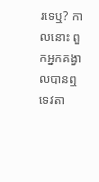រទេឬ? កាលនោះ ពួកអ្នកគង្វាលបានឮទេវតា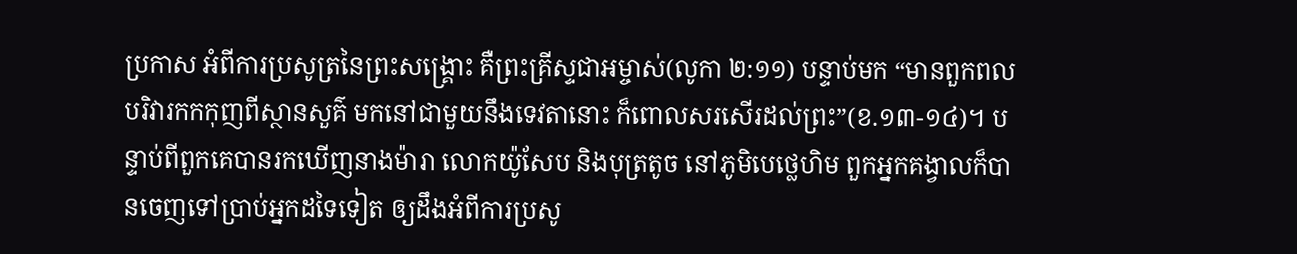ប្រកាស អំពីការប្រសូត្រនៃព្រះសង្គ្រោះ គឺព្រះគ្រីស្ទជាអម្ចាស់(លូកា ២:១១) បន្ទាប់មក “មានពួកពលបរិវារកកកុញពីស្ថានសួគ៌ មកនៅជាមួយនឹងទេវតានោះ ក៏ពោលសរសើរដល់ព្រះ”(ខ.១៣-១៤)។ បន្ទាប់ពីពួកគេបានរកឃើញនាងម៉ារា លោកយ៉ូសែប និងបុត្រតូច នៅភូមិបេថ្លេហិម ពួកអ្នកគង្វាលក៏បានចេញទៅប្រាប់អ្នកដទៃទៀត ឲ្យដឹងអំពីការប្រសូ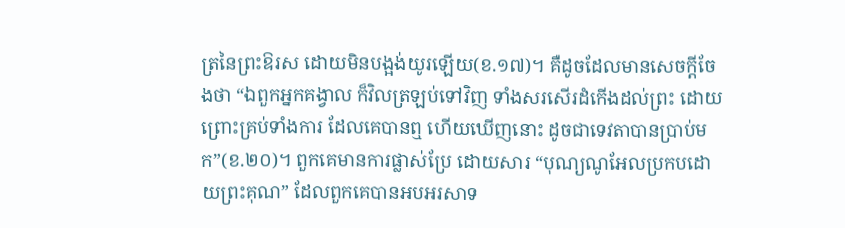ត្រនៃព្រះឱរស ដោយមិនបង្អង់យូរឡើយ(ខ.១៧)។ គឺដូចដែលមានសេចក្តីចែងថា “ឯពួកអ្នកគង្វាល ក៏វិលត្រឡប់ទៅវិញ ទាំងសរសើរដំកើងដល់ព្រះ ដោយព្រោះគ្រប់ទាំងការ ដែលគេបានឮ ហើយឃើញនោះ ដូចជាទេវតាបានប្រាប់មក”(ខ.២០)។ ពួកគេមានការផ្លាស់ប្រែ ដោយសារ “បុណ្យណូអែលប្រកបដោយព្រះគុណ” ដែលពួកគេបានអបអរសាទ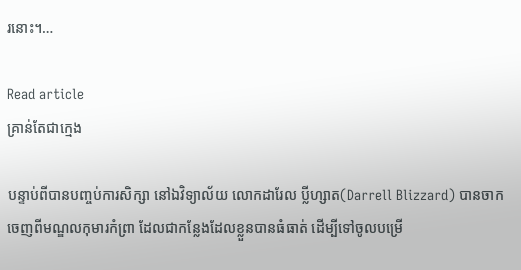រនោះ។…

Read article
គ្រាន់តែជាក្មេង

បន្ទាប់ពីបានបញ្ចប់ការសិក្សា នៅឯវិទ្យាល័យ លោកដារែល ប្លីហ្សាត(Darrell Blizzard) បានចាកចេញពីមណ្ឌលកុមារកំព្រា ដែលជាកន្លែងដែលខ្លួនបានធំធាត់ ដើម្បីទៅចូលបម្រើ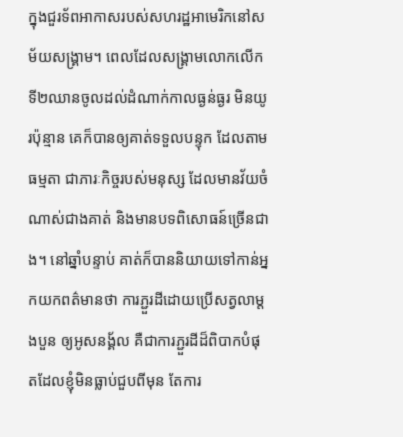ក្នុងជួរទ័ពអាកាសរបស់សហរដ្ឋអាមេរិកនៅសម័យសង្គ្រាម។ ពេលដែលសង្គ្រាមលោកលើកទី២ឈានចូលដល់ដំណាក់កាលធ្ងន់ធ្ងរ មិនយូរប៉ុន្មាន គេក៏បានឲ្យគាត់ទទួលបន្ទុក ដែលតាមធម្មតា ជាភារៈកិច្ចរបស់មនុស្ស ដែលមានវ័យចំណាស់ជាងគាត់ និងមានបទពិសោធន៍ច្រើនជាង។ នៅឆ្នាំបន្ទាប់ គាត់ក៏បាននិយាយទៅកាន់អ្នកយកពត៌មានថា ការភ្ជួរដីដោយប្រើសត្វលាម្តងបួន ឲ្យអូសនង្គ័ល គឺជាការភ្ជួរដីដ៏ពិបាកបំផុតដែលខ្ញុំមិនធ្លាប់ជួបពីមុន តែការ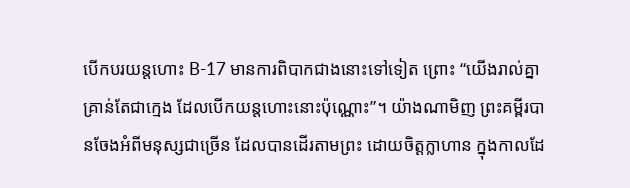បើកបរយន្តហោះ B-17 មានការពិបាកជាងនោះទៅទៀត ព្រោះ “យើងរាល់គ្នា គ្រាន់តែជាក្មេង ដែលបើកយន្តហោះនោះប៉ុណ្ណោះ”។ យ៉ាងណាមិញ ព្រះគម្ពីរបានចែងអំពីមនុស្សជាច្រើន ដែលបានដើរតាមព្រះ ដោយចិត្តក្លាហាន ក្នុងកាលដែ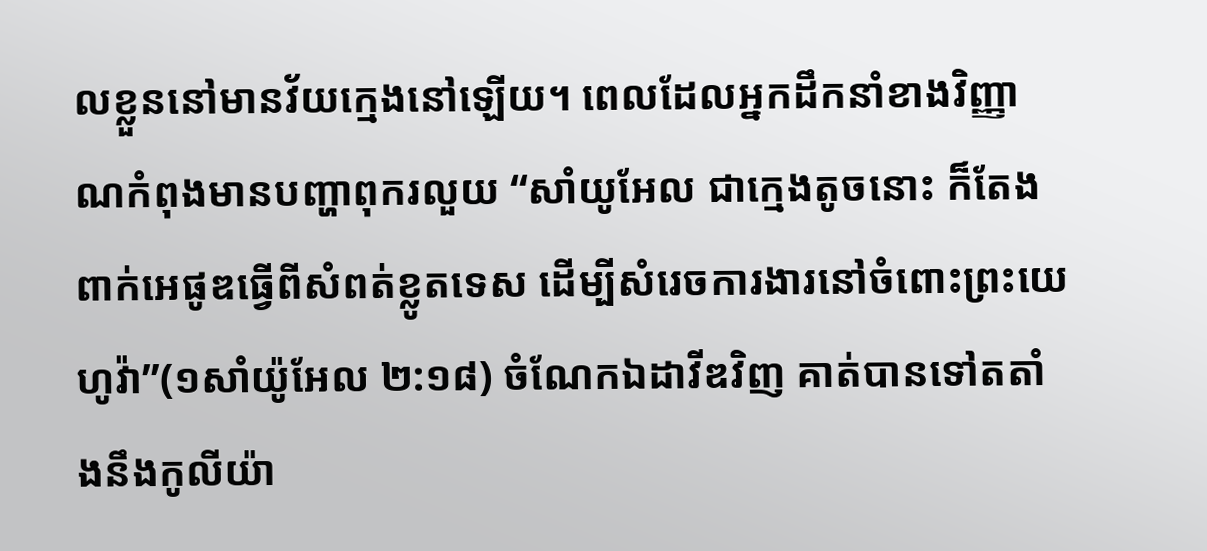លខ្លួននៅមានវ័យក្មេងនៅឡើយ។ ពេលដែលអ្នកដឹកនាំខាងវិញ្ញាណកំពុងមានបញ្ហាពុករលួយ “សាំយូអែល ជាក្មេងតូចនោះ ក៏តែងពាក់អេផូឌធ្វើពីសំពត់ខ្លូតទេស ដើម្បីសំរេចការងារនៅចំពោះព្រះយេហូវ៉ា”(១សាំយ៉ូអែល ២:១៨) ចំណែកឯដាវីឌវិញ គាត់បានទៅតតាំងនឹងកូលីយ៉ា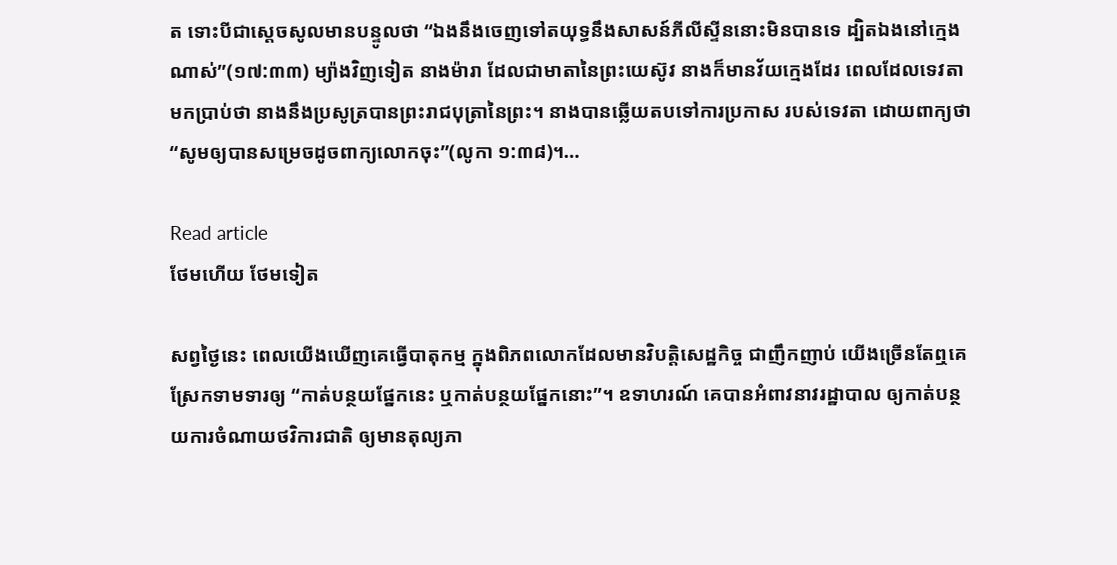ត ទោះបីជាស្តេចសូលមានបន្ទូលថា “ឯងនឹងចេញទៅតយុទ្ធនឹងសាសន៍ភីលីស្ទីននោះមិនបានទេ ដ្បិតឯងនៅក្មេងណាស់”(១៧:៣៣) ម្យ៉ាងវិញទៀត នាងម៉ារា ដែលជាមាតានៃព្រះយេស៊ូវ នាងក៏មានវ័យក្មេងដែរ ពេលដែលទេវតាមកប្រាប់ថា នាងនឹងប្រសូត្របានព្រះរាជបុត្រានៃព្រះ។ នាងបានឆ្លើយតបទៅការប្រកាស របស់ទេវតា ដោយពាក្យថា “សូមឲ្យបានសម្រេចដូចពាក្យលោកចុះ”(លូកា ១:៣៨)។…

Read article
ថែមហើយ ថែមទៀត

សព្វថ្ងៃនេះ ពេលយើងឃើញគេធ្វើបាតុកម្ម ក្នុងពិភពលោកដែលមានវិបត្តិសេដ្ឋកិច្ច ជាញឹកញាប់ យើងច្រើនតែឮគេស្រែកទាមទារឲ្យ “កាត់បន្ថយផ្នែកនេះ ឬកាត់បន្ថយផ្នែកនោះ”។ ឧទាហរណ៍ គេបានអំពាវនាវរដ្ឋាបាល ឲ្យកាត់បន្ថយការចំណាយថវិការជាតិ ឲ្យមានតុល្យភា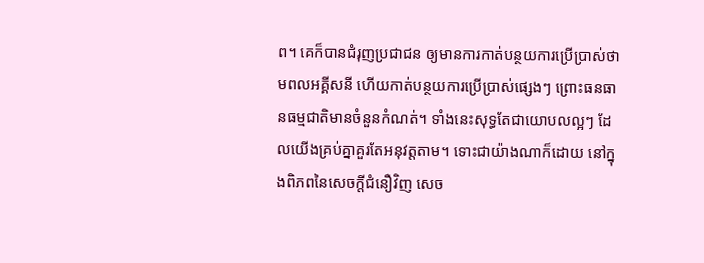ព។ គេក៏បានជំរុញប្រជាជន ឲ្យមានការកាត់បន្ថយការប្រើប្រាស់ថាមពលអគ្គីសនី ហើយកាត់បន្ថយការប្រើប្រាស់ផ្សេងៗ ព្រោះធនធានធម្មជាតិមានចំនួនកំណត់។ ទាំងនេះសុទ្ធតែជាយោបលល្អៗ ដែលយើងគ្រប់គ្នាគួរតែអនុវត្តតាម។ ទោះជាយ៉ាងណាក៏ដោយ នៅក្នុងពិភពនៃសេចក្តីជំនឿវិញ សេច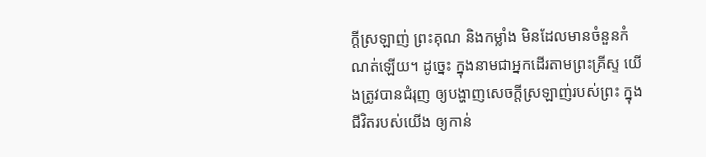ក្តីស្រឡាញ់ ព្រះគុណ និងកម្លាំង មិនដែលមានចំនួនកំណត់ឡើយ។ ដូច្នេះ ក្នុងនាមជាអ្នកដើរតាមព្រះគ្រីស្ទ យើងត្រូវបានជំរុញ ឲ្យបង្ហាញសេចក្តីស្រឡាញ់របស់ព្រះ ក្នុងជីវិតរបស់យើង ឲ្យកាន់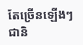តែច្រើនឡើងៗជានិ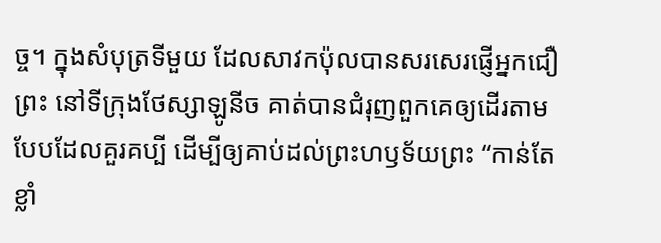ច្ច។ ក្នុងសំបុត្រទីមួយ ដែលសាវកប៉ុលបានសរសេរផ្ញើអ្នកជឿព្រះ នៅទីក្រុងថែស្សាឡូនីច គាត់បានជំរុញពួកគេឲ្យដើរតាមបែបដែលគួរគប្បី ដើម្បីឲ្យគាប់ដល់ព្រះហឫទ័យព្រះ “កាន់តែខ្លាំ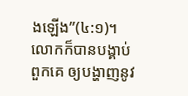ងឡើង”(៤:១)។ លោកក៏បានបង្គាប់ពួកគេ ឲ្យបង្ហាញនូវ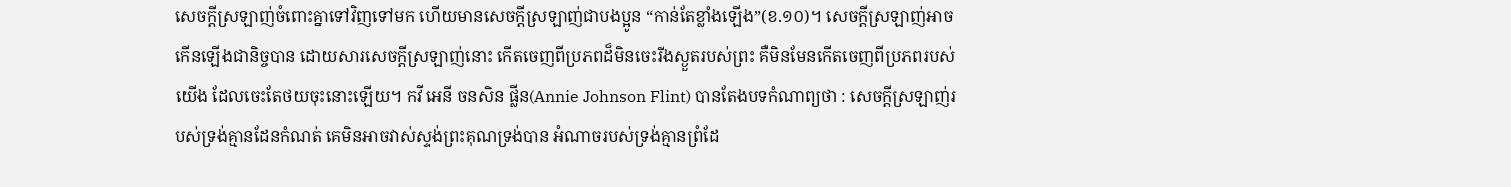សេចក្តីស្រឡាញ់ចំពោះគ្នាទៅវិញទៅមក ហើយមានសេចក្តីស្រឡាញ់ជាបងប្អូន “កាន់តែខ្លាំងឡើង”(ខ.១០)។ សេចក្តីស្រឡាញ់អាចកើនឡើងជានិច្ចបាន ដោយសារសេចក្តីស្រឡាញ់នោះ កើតចេញពីប្រភពដ៏មិនចេះរីងស្ងួតរបស់ព្រះ គឺមិនមែនកើតចេញពីប្រភពរបស់យើង ដែលចេះតែថយចុះនោះឡើយ។ កវី អេនី ចនសិន ផ្លីន(Annie Johnson Flint) បានតែងបទកំណាព្យថា : សេចក្តីស្រឡាញ់របស់ទ្រង់គ្មានដែនកំណត់ គេមិនអាចវាស់ស្ទង់ព្រះគុណទ្រង់បាន អំណាចរបស់ទ្រង់គ្មានព្រំដែ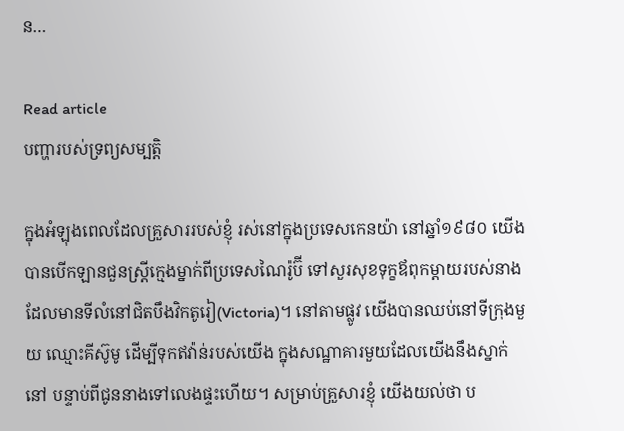ន…

Read article
បញ្ហារបស់ទ្រព្យសម្បត្តិ

ក្នុងអំឡុងពេលដែលគ្រួសាររបស់ខ្ញុំ រស់នៅក្នុងប្រទេសកេនយ៉ា នៅឆ្នាំ១៩៨០ យើងបានបើកឡានជួនស្រ្តីក្មេងម្នាក់ពីប្រទេសណៃរ៉ូប៊ី ទៅសួរសុខទុក្ខឪពុកម្តាយរបស់នាង ដែលមានទីលំនៅជិតបឹងវិកតូរៀ(Victoria)។ នៅតាមផ្លូវ យើងបានឈប់នៅទីក្រុងមួយ ឈ្មោះគីស៊ូមូ ដើម្បីទុកឥវ៉ាន់របស់យើង ក្នុងសណ្ឋាគារមួយដែលយើងនឹងស្នាក់នៅ បន្ទាប់ពីជូននាងទៅលេងផ្ទះហើយ។ សម្រាប់គ្រួសារខ្ញុំ យើងយល់ថា ប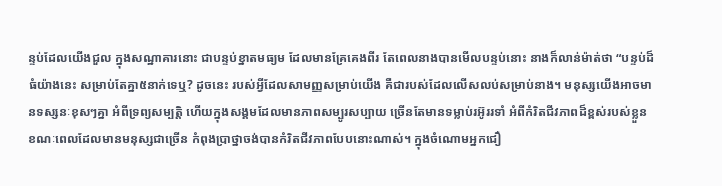ន្ទប់ដែលយើងជួល ក្នុងសណ្ឋាគារនោះ ជាបន្ទប់ខ្នាតមធ្យម ដែលមានគ្រែគេងពីរ តែពេលនាងបានមើលបន្ទប់នោះ នាងក៏លាន់ម៉ាត់ថា “បន្ទប់ដ៏ធំយ៉ាងនេះ សម្រាប់តែគ្នា៥នាក់ទេឬ? ដូចនេះ របស់អ្វីដែលសាមញ្ញសម្រាប់យើង គឺជារបស់ដែលលើសលប់សម្រាប់នាង។ មនុស្សយើងអាចមានទស្សនៈខុសៗគ្នា អំពីទ្រព្យសម្បត្តិ ហើយក្នុងសង្គមដែលមានភាពសម្បូរសប្បាយ ច្រើនតែមានទម្លាប់រអ៊ូររទាំ អំពីកំរិតជីវភាពដ៏ខ្ពស់របស់ខ្លួន ខណៈពេលដែលមានមនុស្សជាច្រើន កំពុងប្រាថ្នាចង់បានកំរិតជីវភាពបែបនោះណាស់។ ក្នុងចំណោមអ្នកជឿ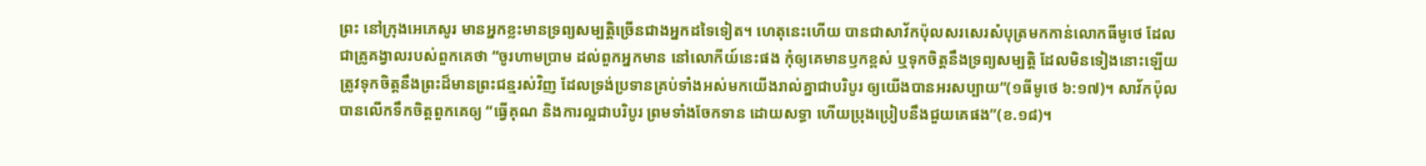ព្រះ នៅក្រុងអេភេសូរ មានអ្នកខ្លះមានទ្រព្យសម្បត្តិច្រើនជាងអ្នកដទៃទៀត។ ហេតុនេះហើយ បានជាសាវ័កប៉ុលសរសេរសំបុត្រមកកាន់លោកធីមូថេ ដែលជាគ្រូគង្វាលរបស់ពួកគេថា “ចូរហាមប្រាម ដល់ពួកអ្នកមាន នៅលោកីយ៍នេះផង កុំឲ្យគេមានឫកខ្ពស់ ឬទុកចិត្តនឹងទ្រព្យសម្បត្តិ ដែលមិនទៀងនោះឡើយ ត្រូវទុកចិត្តនឹងព្រះដ៏មានព្រះជន្មរស់វិញ ដែលទ្រង់ប្រទានគ្រប់ទាំងអស់មកយើងរាល់គ្នាជាបរិបូរ ឲ្យយើងបានអរសប្បាយ”(១ធីមូថេ ៦:១៧)។ សាវ័កប៉ុលបានលើកទឹកចិត្តពួកគេឲ្យ “ធ្វើគុណ និងការល្អជាបរិបូរ ព្រមទាំងចែកទាន ដោយសទ្ធា ហើយប្រុងប្រៀបនឹងជួយគេផង”(ខ.១៨)។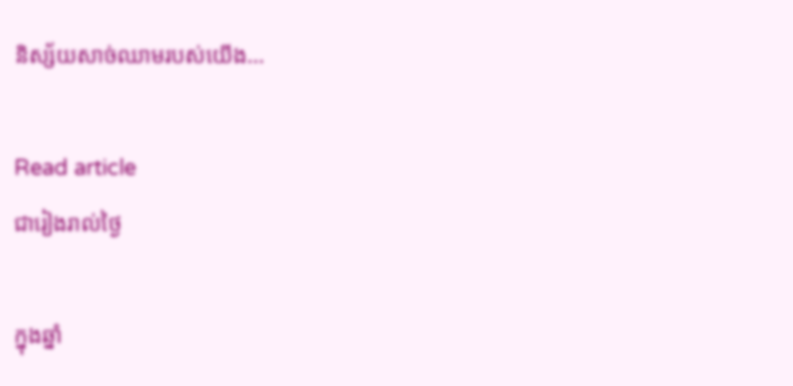និស្ស័យសាច់ឈាមរបស់យើង…

Read article
ជារៀងរាល់ថ្ងៃ

ក្នុងឆ្នាំ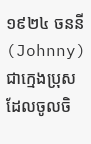១៩២៤ ចននី(Johnny) ជាក្មេងប្រុសដែលចូលចិ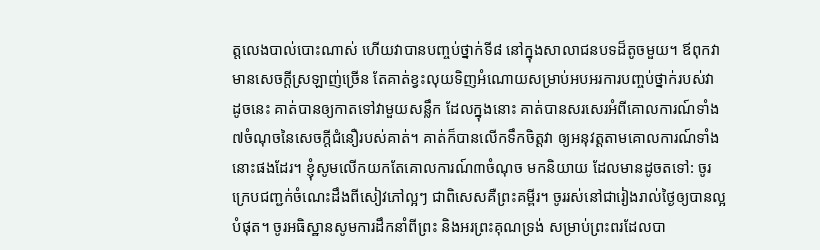ត្តលេងបាល់បោះណាស់ ហើយវាបានបញ្ចប់ថ្នាក់ទី៨ នៅក្នុងសាលាជនបទដ៏តូចមួយ។ ឪពុកវាមានសេចក្តីស្រឡាញ់ច្រើន តែគាត់ខ្វះលុយទិញអំណោយសម្រាប់អបអរការបញ្ចប់ថ្នាក់របស់វា ដូចនេះ គាត់បានឲ្យកាតទៅវាមួយសន្លឹក ដែលក្នុងនោះ គាត់បានសរសេរអំពីគោលការណ៍ទាំង៧ចំណុចនៃសេចក្តីជំនឿរបស់គាត់។ គាត់ក៏បានលើកទឹកចិត្តវា ឲ្យអនុវត្តតាមគោលការណ៍ទាំងនោះផងដែរ។ ខ្ញុំសូមលើកយកតែគោលការណ៍៣ចំណុច មកនិយាយ ដែលមានដូចតទៅ: ចូរក្រេបជញ្ជក់ចំណេះដឹងពីសៀវភៅល្អៗ ជាពិសេសគឺព្រះគម្ពីរ។ ចូររស់នៅជារៀងរាល់ថ្ងៃឲ្យបានល្អបំផុត។ ចូរអធិស្ឋានសូមការដឹកនាំពីព្រះ និងអរព្រះគុណទ្រង់ សម្រាប់ព្រះពរដែលបា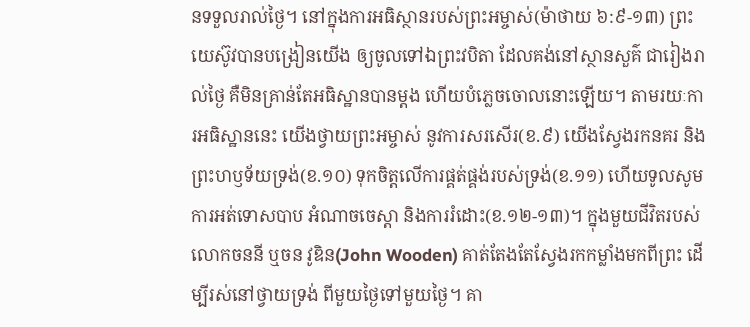នទទួលរាល់ថ្ងៃ។ នៅក្នុងការអធិស្ថានរបស់ព្រះអម្ចាស់(ម៉ាថាយ ៦:៩-១៣) ព្រះយេស៊ូវបានបង្រៀនយើង ឲ្យចូលទៅឯព្រះវបិតា ដែលគង់នៅស្ថានសួគ៌ ជារៀងរាល់ថ្ងៃ គឺមិនគ្រាន់តែអធិស្ឋានបានម្តង ហើយបំភ្លេចចោលនោះឡើយ។ តាមរយៈការអធិស្ឋាននេះ យើងថ្វាយព្រះអម្ចាស់ នូវការសរសើរ(ខ.៩) យើងស្វែងរកនគរ និងព្រះហឫទ័យទ្រង់(ខ.១០) ទុកចិត្តលើការផ្គត់ផ្គង់របស់ទ្រង់(ខ.១១) ហើយទូលសូមការអត់ទោសបាប អំណាចចេស្តា និងការរំដោះ(ខ.១២-១៣)។ ក្នុងមួយជីវិតរបស់លោកចននី ឬចន វូឌិន(John Wooden) គាត់តែងតែស្វែងរកកម្លាំងមកពីព្រះ ដើម្បីរស់នៅថ្វាយទ្រង់ ពីមួយថ្ងៃទៅមួយថ្ងៃ។ គា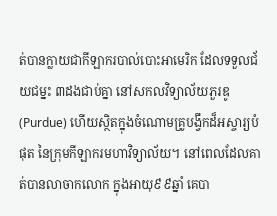ត់បានក្លាយជាកីឡាករបាល់បោះអាមេរិក ដែលទទួលជ័យជម្នះ ៣ដងជាប់គ្នា នៅសកលវិទ្យាល័យភួរឌូ(Purdue) ហើយស្ថិតក្នុងចំណោមគ្រូបង្វឹកដ៏អស្ចារ្យបំផុត នៃក្រុមកីឡាករមហាវិទ្យាល័យ។ នៅពេលដែលគាត់បានលាចាកលោក ក្នុងអាយុ៩៩ឆ្នាំ គេបា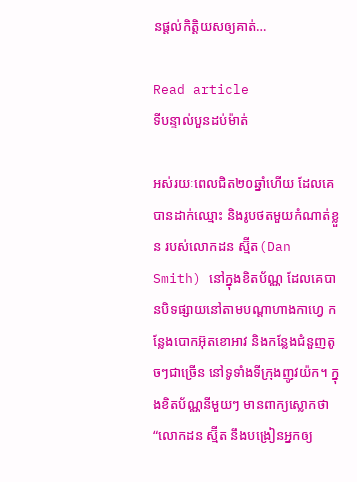នផ្តល់កិត្តិយសឲ្យគាត់…

Read article
ទីបន្ទាល់បួនដប់ម៉ាត់

អស់រយៈពេលជិត២០ឆ្នាំហើយ ដែលគេបានដាក់ឈ្មោះ និងរូបថតមួយកំណាត់ខ្លួន របស់លោកដន ស្ម៊ីត(Dan Smith) នៅក្នុងខិតប័ណ្ណ ដែលគេបានបិទផ្សាយនៅតាមបណ្តាហាងកាហ្វេ កន្លែងបោកអ៊ុតខោអាវ និងកន្លែងជំនួញតូចៗជាច្រើន នៅទូទាំងទីក្រុងញូវយ៉ក។ ក្នុងខិតប័ណ្ណនីមួយៗ មានពាក្យស្លោកថា “លោកដន ស្ម៊ីត នឹងបង្រៀនអ្នកឲ្យ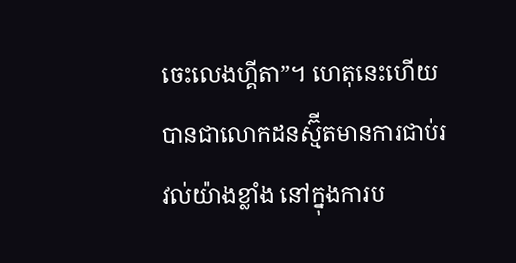ចេះលេងហ្គីតា”។ ហេតុនេះហើយ បានជាលោកដនស្ម៊ីតមានការជាប់រវល់យ៉ាងខ្លាំង នៅក្នុងការប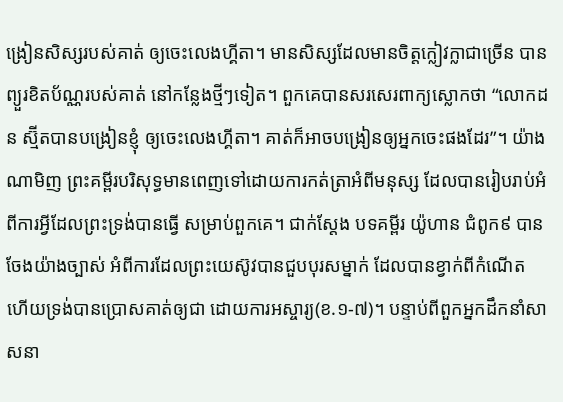ង្រៀនសិស្សរបស់គាត់ ឲ្យចេះលេងហ្គីតា។ មានសិស្សដែលមានចិត្តក្លៀវក្លាជាច្រើន បានព្យួរខិតប័ណ្ណរបស់គាត់ នៅកន្លែងថ្មីៗទៀត។ ពួកគេបានសរសេរពាក្យស្លោកថា “លោកដន ស្ម៊ីតបានបង្រៀនខ្ញុំ ឲ្យចេះលេងហ្គីតា។ គាត់ក៏អាចបង្រៀនឲ្យអ្នកចេះផងដែរ”។ យ៉ាងណាមិញ ព្រះគម្ពីរបរិសុទ្ធមានពេញទៅដោយការកត់ត្រាអំពីមនុស្ស ដែលបានរៀបរាប់អំពីការអ្វីដែលព្រះទ្រង់បានធ្វើ សម្រាប់ពួកគេ។ ជាក់ស្តែង បទគម្ពីរ យ៉ូហាន ជំពូក៩ បានចែងយ៉ាងច្បាស់ អំពីការដែលព្រះយេស៊ូវបានជួបបុរសម្នាក់ ដែលបានខ្វាក់ពីកំណើត ហើយទ្រង់បានប្រោសគាត់ឲ្យជា ដោយការអស្ចារ្យ(ខ.១-៧)។ បន្ទាប់ពីពួកអ្នកដឹកនាំសាសនា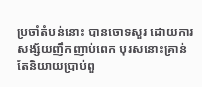ប្រចាំតំបន់នោះ បានចោទសួរ ដោយការសង្ស័យញឹកញាប់ពេក បុរសនោះគ្រាន់តែនិយាយប្រាប់ពួ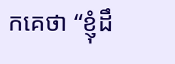កគេថា “ខ្ញុំដឹ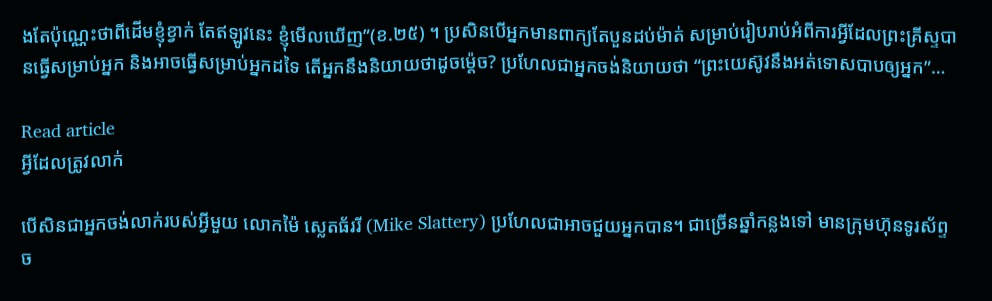ងតែប៉ុណ្ណេះថាពីដើមខ្ញុំខ្វាក់ តែឥឡូវនេះ ខ្ញុំមើលឃើញ”(ខ.២៥) ។ ប្រសិនបើអ្នកមានពាក្យតែបួនដប់ម៉ាត់ សម្រាប់រៀបរាប់អំពីការអ្វីដែលព្រះគ្រីស្ទបានធ្វើសម្រាប់អ្នក និងអាចធ្វើសម្រាប់អ្នកដទៃ តើអ្នកនឹងនិយាយថាដូចម្ត៉េច? ប្រហែលជាអ្នកចង់និយាយថា “ព្រះយេស៊ូវនឹងអត់ទោសបាបឲ្យអ្នក”…

Read article
អ្វីដែលត្រូវលាក់

បើសិនជាអ្នកចង់លាក់របស់អ្វីមួយ លោកម៉ៃ ស្លេតធ័ររី (Mike Slattery) ប្រហែលជាអាចជួយអ្នកបាន។ ជាច្រើនឆ្នាំកន្លងទៅ មានក្រុមហ៊ុនទូរស័ព្ទច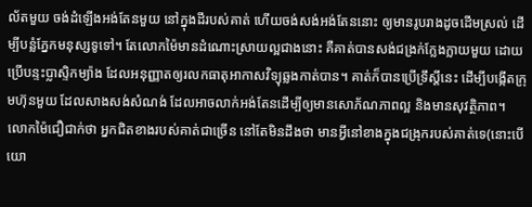ល័តមួយ ចង់ដំឡើងអង់តែនមួយ នៅក្នុងដីរបស់គាត់ ហើយចង់សង់អង់តែននោះ ឲ្យមានរូបរាងដូចដើមស្រល់ ដើម្បីបន្លំភ្នែកមនុស្សទូទៅ។ តែលោកម៉ៃមានដំណោះស្រាយល្អជាងនោះ គឺគាត់បានសង់ជង្រក់ក្លែងក្លាយមួយ ដោយប្រើបន្ទះប្លាស្ទិកម្យ៉ាង ដែលអនុញ្ញាតឲ្យរលកធាតុអាកាសវិទ្យុឆ្លងកាត់បាន។ គាត់ក៏បានប្រើទ្រឹស្តីនេះ ដើម្បីបង្កើតក្រុមហ៊ុនមួយ ដែលសាងសង់សំណង់ ដែលអាចលាក់អង់តែនដើម្បីឲ្យមានសោភ័ណភាពល្អ និងមានសុវត្ថិភាព។ លោកម៉ៃជឿជាក់ថា អ្នកជិតខាងរបស់គាត់ជាច្រើន នៅតែមិនដឹងថា មានអ្វីនៅខាងក្នុងជង្រុករបស់គាត់ទេ(នោះបើយោ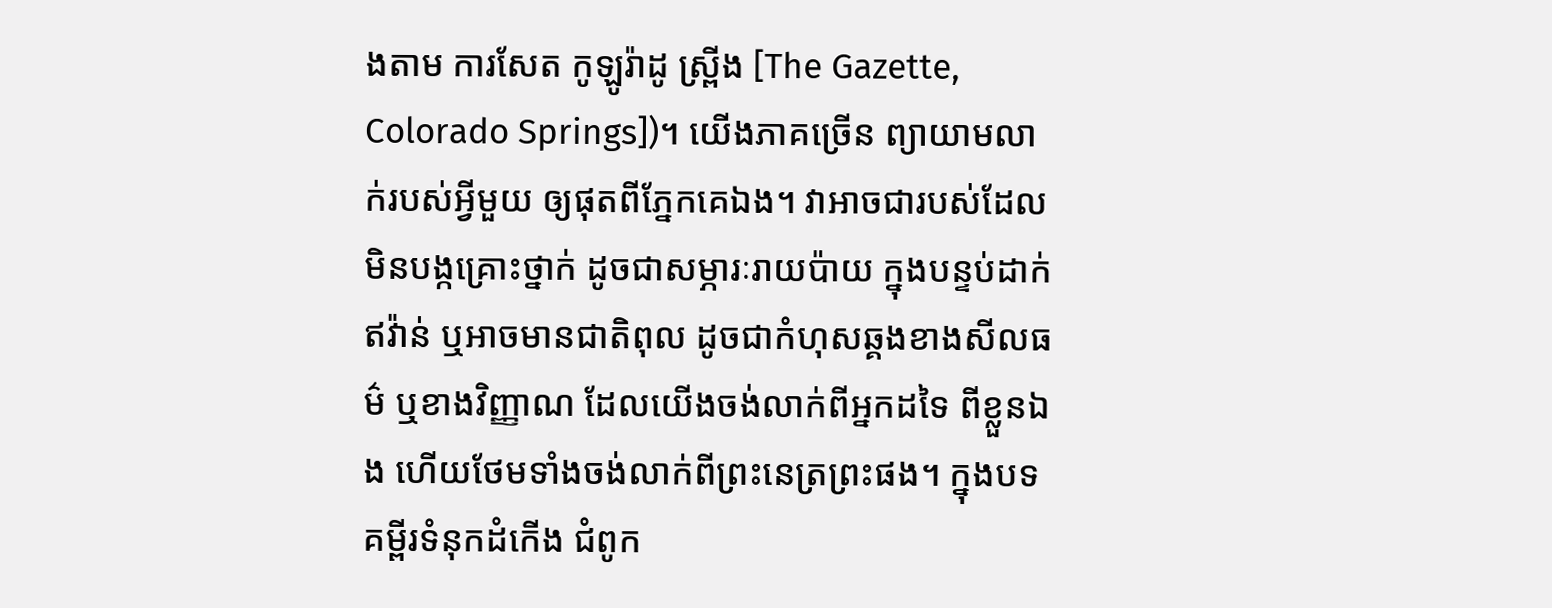ងតាម ការសែត កូឡូរ៉ាដូ ស្ព្រីង [The Gazette, Colorado Springs])។ យើងភាគច្រើន ព្យាយាមលាក់របស់អ្វីមួយ ឲ្យផុតពីភ្នែកគេឯង។ វាអាចជារបស់ដែលមិនបង្កគ្រោះថ្នាក់ ដូចជាសម្ភារៈរាយប៉ាយ ក្នុងបន្ទប់ដាក់ឥវ៉ាន់ ឬអាចមានជាតិពុល ដូចជាកំហុសឆ្គងខាងសីលធម៌ ឬខាងវិញ្ញាណ ដែលយើងចង់លាក់ពីអ្នកដទៃ ពីខ្លួនឯង ហើយថែមទាំងចង់លាក់ពីព្រះនេត្រព្រះផង។ ក្នុងបទគម្ពីរទំនុកដំកើង ជំពូក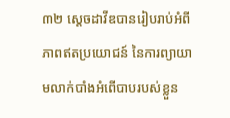៣២ ស្តេចដាវីឌបានរៀបរាប់អំពីភាពឥតប្រយោជន៍ នៃការព្យាយាមលាក់បាំងអំពើបាបរបស់ខ្លួន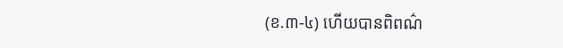(ខ.៣-៤) ហើយបានពិពណ៌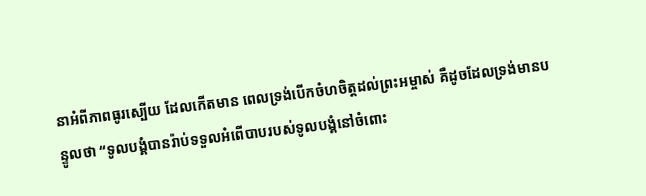នាអំពីភាពធូរស្បើយ ដែលកើតមាន ពេលទ្រង់បើកចំហចិត្តដល់ព្រះអម្ចាស់ គឺដូចដែលទ្រង់មានបន្ទូលថា “ទូលបង្គំបានរ៉ាប់ទទួលអំពើបាបរបស់ទូលបង្គំនៅចំពោះ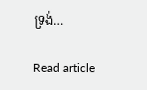ទ្រង់…

Read article